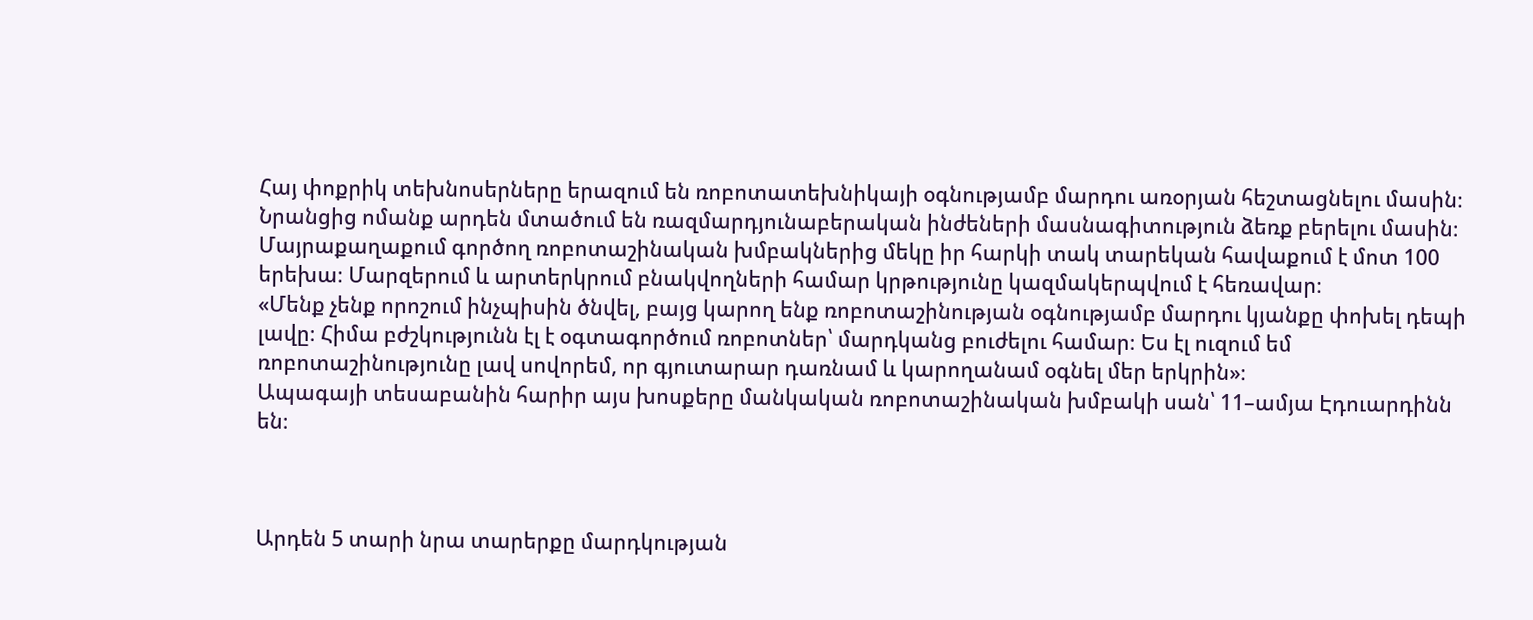Հայ փոքրիկ տեխնոսերները երազում են ռոբոտատեխնիկայի օգնությամբ մարդու առօրյան հեշտացնելու մասին։ Նրանցից ոմանք արդեն մտածում են ռազմարդյունաբերական ինժեների մասնագիտություն ձեռք բերելու մասին։ Մայրաքաղաքում գործող ռոբոտաշինական խմբակներից մեկը իր հարկի տակ տարեկան հավաքում է մոտ 100 երեխա։ Մարզերում և արտերկրում բնակվողների համար կրթությունը կազմակերպվում է հեռավար։
«Մենք չենք որոշում ինչպիսին ծնվել, բայց կարող ենք ռոբոտաշինության օգնությամբ մարդու կյանքը փոխել դեպի լավը։ Հիմա բժշկությունն էլ է օգտագործում ռոբոտներ՝ մարդկանց բուժելու համար։ Ես էլ ուզում եմ ռոբոտաշինությունը լավ սովորեմ, որ գյուտարար դառնամ և կարողանամ օգնել մեր երկրին»։
Ապագայի տեսաբանին հարիր այս խոսքերը մանկական ռոբոտաշինական խմբակի սան՝ 11–ամյա Էդուարդինն են։



Արդեն 5 տարի նրա տարերքը մարդկության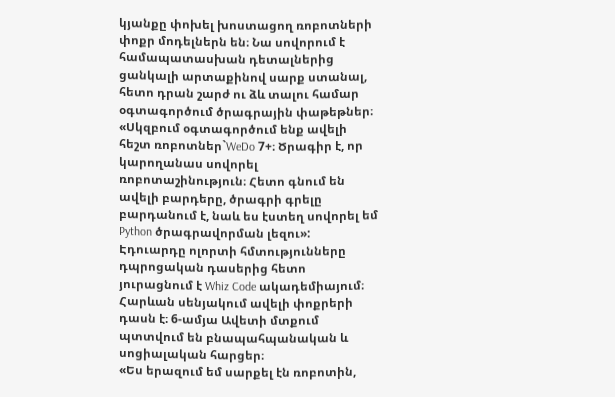կյանքը փոխել խոստացող ռոբոտների փոքր մոդելներն են։ Նա սովորում է համապատասխան դետալներից ցանկալի արտաքինով սարք ստանալ, հետո դրան շարժ ու ձև տալու համար օգտագործում ծրագրային փաթեթներ։
«Սկզբում օգտագործում ենք ավելի հեշտ ռոբոտներ`WeDo 7+։ Ծրագիր է, որ կարողանաս սովորել ռոբոտաշինություն։ Հետո գնում են ավելի բարդերը, ծրագրի գրելը բարդանում է, նաև ես էստեղ սովորել եմ Python ծրագրավորման լեզու»:
Էդուարդը ոլորտի հմտությունները դպրոցական դասերից հետո յուրացնում է Whiz Code ակադեմիայում։ Հարևան սենյակում ավելի փոքրերի դասն է։ 6-ամյա Ավետի մտքում պտտվում են բնապահպանական և սոցիալական հարցեր։
«Ես երազում եմ սարքել էն ռոբոտին,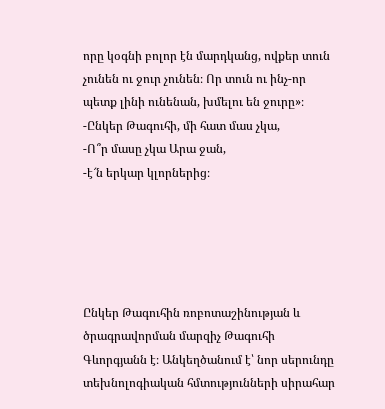որը կօգնի բոլոր էն մարդկանց, ովքեր տուն չունեն ու ջուր չունեն։ Որ տուն ու ինչ-որ պետք լինի ունենան, խմելու են ջուրը»։
-Ընկեր Թագուհի, մի հատ մաս չկա,
-Ո՞ր մասը չկա Արա ջան,
-է՜ն երկար կլորներից։





Ընկեր Թագուհին ռոբոտաշինության և ծրագրավորման մարզիչ Թագուհի Գևորգյանն է։ Անկեղծանում է՝ նոր սերունդը տեխնոլոգիական հմտությունների սիրահար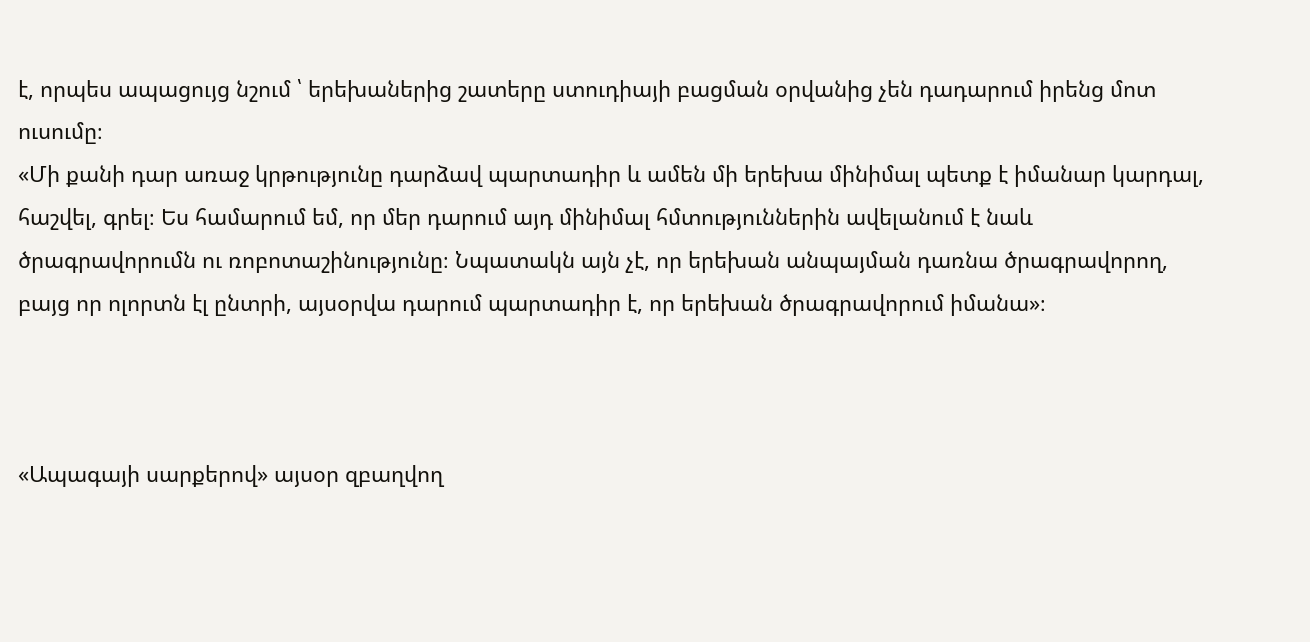է, որպես ապացույց նշում ՝ երեխաներից շատերը ստուդիայի բացման օրվանից չեն դադարում իրենց մոտ ուսումը։
«Մի քանի դար առաջ կրթությունը դարձավ պարտադիր և ամեն մի երեխա մինիմալ պետք է իմանար կարդալ, հաշվել, գրել։ Ես համարում եմ, որ մեր դարում այդ մինիմալ հմտություններին ավելանում է նաև ծրագրավորումն ու ռոբոտաշինությունը։ Նպատակն այն չէ, որ երեխան անպայման դառնա ծրագրավորող, բայց որ ոլորտն էլ ընտրի, այսօրվա դարում պարտադիր է, որ երեխան ծրագրավորում իմանա»։



«Ապագայի սարքերով» այսօր զբաղվող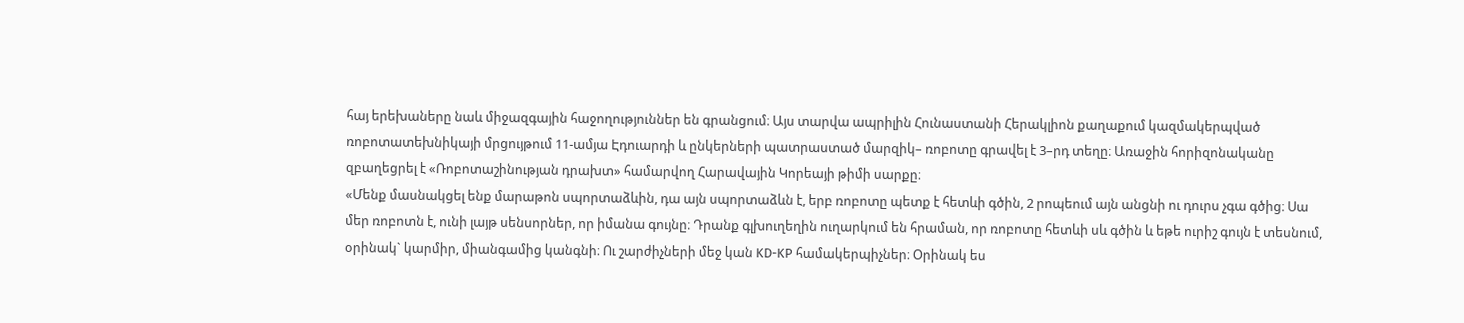հայ երեխաները նաև միջազգային հաջողություններ են գրանցում։ Այս տարվա ապրիլին Հունաստանի Հերակլիոն քաղաքում կազմակերպված ռոբոտատեխնիկայի մրցույթում 11-ամյա Էդուարդի և ընկերների պատրաստած մարզիկ– ռոբոտը գրավել է 3–րդ տեղը։ Առաջին հորիզոնականը զբաղեցրել է «Ռոբոտաշինության դրախտ» համարվող Հարավային Կորեայի թիմի սարքը։
«Մենք մասնակցել ենք մարաթոն սպորտաձևին, դա այն սպորտաձևն է, երբ ռոբոտը պետք է հետևի գծին, 2 րոպեում այն անցնի ու դուրս չգա գծից։ Սա մեր ռոբոտն է, ունի լայթ սենսորներ, որ իմանա գույնը։ Դրանք գլխուղեղին ուղարկում են հրաման, որ ռոբոտը հետևի սև գծին և եթե ուրիշ գույն է տեսնում, օրինակ` կարմիր, միանգամից կանգնի։ Ու շարժիչների մեջ կան KD-KP համակերպիչներ։ Օրինակ ես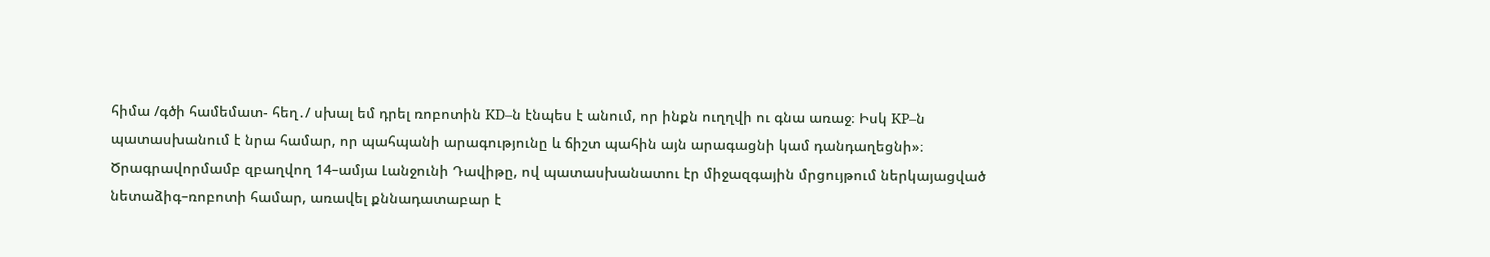հիմա /գծի համեմատ- հեղ․/ սխալ եմ դրել ռոբոտին KD–ն էնպես է անում, որ ինքն ուղղվի ու գնա առաջ։ Իսկ KP–ն պատասխանում է նրա համար, որ պահպանի արագությունը և ճիշտ պահին այն արագացնի կամ դանդաղեցնի»։
Ծրագրավորմամբ զբաղվող 14–ամյա Լանջունի Դավիթը, ով պատասխանատու էր միջազգային մրցույթում ներկայացված նետաձիգ–ռոբոտի համար, առավել քննադատաբար է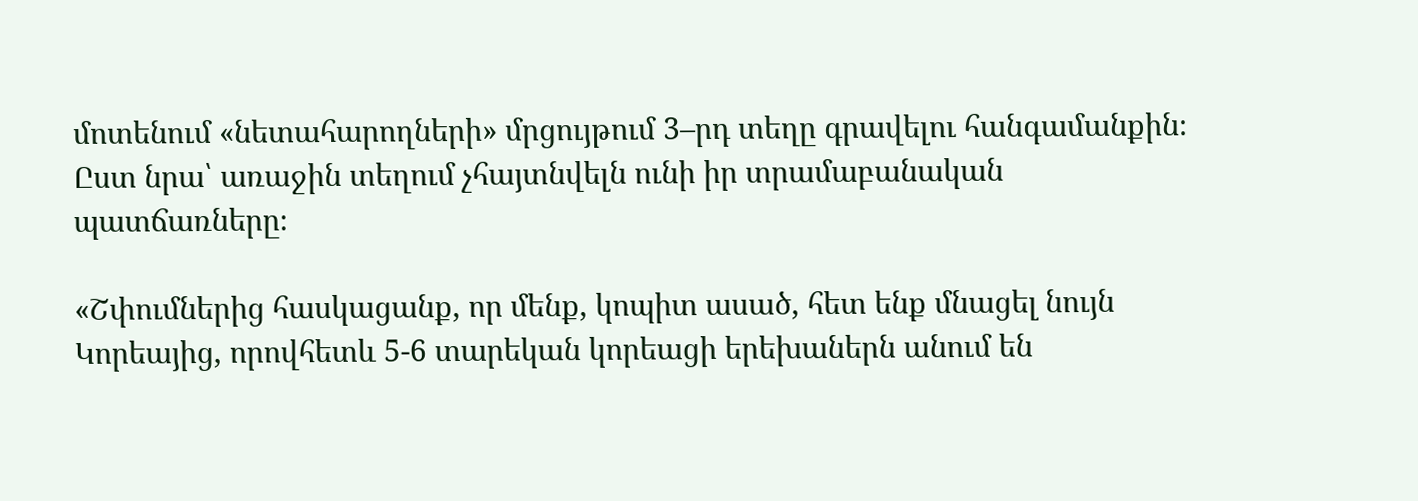մոտենում «նետահարողների» մրցույթում 3–րդ տեղը գրավելու հանգամանքին։ Ըստ նրա՝ առաջին տեղում չհայտնվելն ունի իր տրամաբանական պատճառները։

«Շփումներից հասկացանք, որ մենք, կոպիտ ասած, հետ ենք մնացել նույն Կորեայից, որովհետև 5-6 տարեկան կորեացի երեխաներն անում են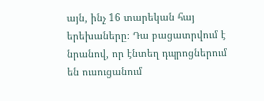այն, ինչ 16 տարեկան հայ երեխաները։ Դա բացատրվում է նրանով, որ էնտեղ դպրոցներում են ուսուցանում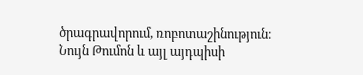ծրագրավորում, ռոբոտաշինություն։ Նույն Թումոն և այլ այդպիսի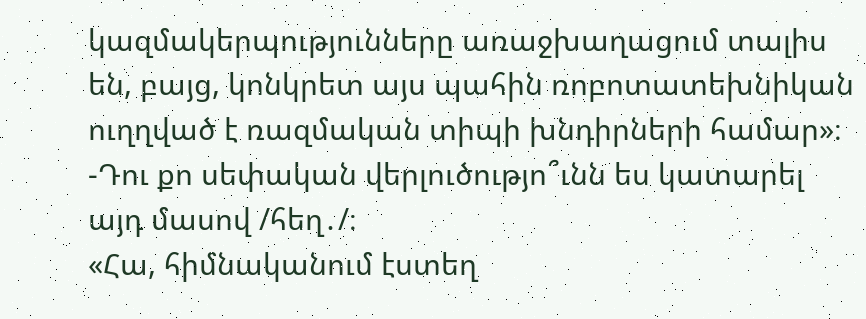կազմակերպությունները առաջխաղացում տալիս են, բայց, կոնկրետ այս պահին ռոբոտատեխնիկան ուղղված է ռազմական տիպի խնդիրների համար»։
-Դու քո սեփական վերլուծությո՞ւնն ես կատարել այդ մասով /հեղ․/։
«Հա, հիմնականում էստեղ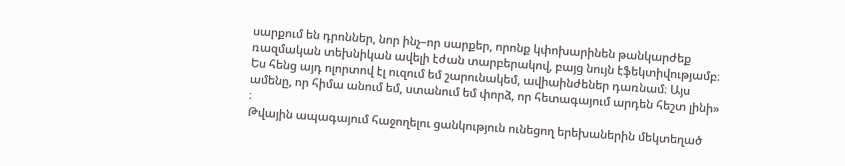սարքում են դրոններ, նոր ինչ–որ սարքեր, որոնք կփոխարինեն թանկարժեք ռազմական տեխնիկան ավելի էժան տարբերակով, բայց նույն էֆեկտիվությամբ։ Ես հենց այդ ոլորտով էլ ուզում եմ շարունակեմ, ավիաինժեներ դառնամ։ Այս ամենը, որ հիմա անում եմ, ստանում եմ փորձ, որ հետագայում արդեն հեշտ լինի» ։
Թվային ապագայում հաջողելու ցանկություն ունեցող երեխաներին մեկտեղած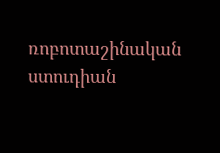ռոբոտաշինական ստուդիան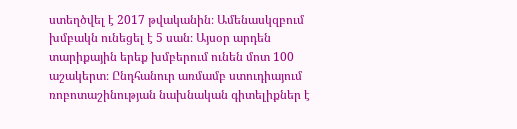ստեղծվել է 2017 թվականին։ Ամենասկզբում խմբակն ունեցել է 5 սան։ Այսօր արդեն տարիքային երեք խմբերում ունեն մոտ 100 աշակերտ։ Ընդհանուր առմամբ ստուդիայում ռոբոտաշինության նախնական գիտելիքներ է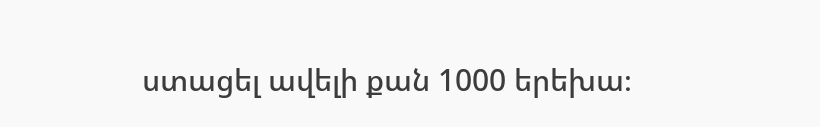ստացել ավելի քան 1000 երեխա։